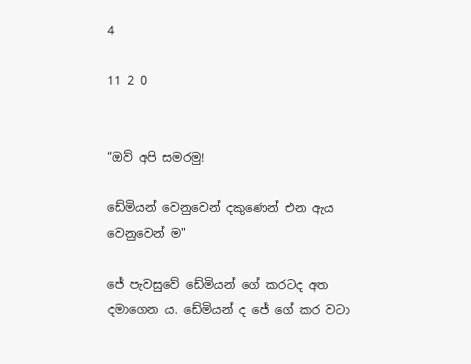4

11 2 0


“ඔව් අපි සමරමු!

ඩේමියන් වෙනුවෙන් දකුණෙන් එන ඇය වෙනුවෙන් ම"

ජේ පැවසුවේ ඩේමියන් ගේ කරටද අත දමාගෙන ය. ඩේමියන් ද ජේ ගේ කර වටා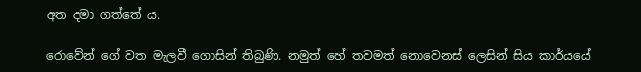අත දමා ගත්තේ ය.

රොවේන් ගේ වත මැලවී ගොසින් තිබුණි. නමුත් හේ තවමත් නොවෙනස් ලෙසින් සිය කාර්යයේ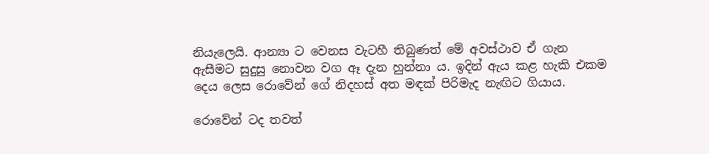නියැලෙයි. ආන්‍යා ට වෙනස වැටහී තිබුණත් මේ අවස්ථාව ඒ ගැන ඇසීමට සුදුසු නොවන වග ඈ දැන හුන්නා ය. ඉදින් ඇය කළ හැකි එකම දෙය ලෙස රොවේන් ගේ නිදහස් අත මඳක් පිරිමැද නැඟිට ගියාය.

රොවේන් ටද තවත්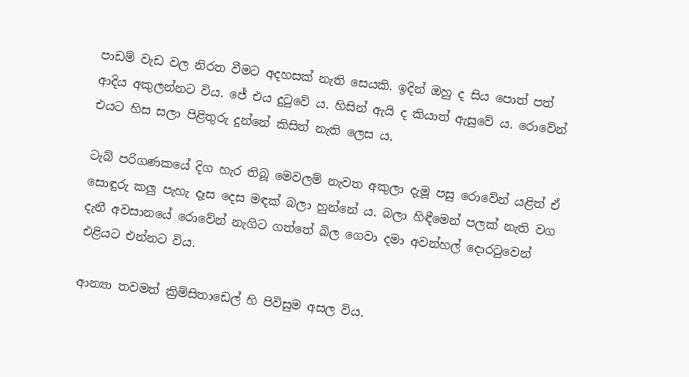පාඩම් වැඩ වල නිරත වීමට අදහසක් නැති සෙයකි. ඉදින් ඔහු ද සිය පොත් පත් ආදිය අකුලන්නට විය. ජේ එය දුටුවේ ය. හිසින් ඇයි ද කියාත් ඇසුවේ ය. රොවේන් එයට හිස සලා පිළිතුරු දුන්නේ කිසිත් නැති ලෙස ය.

ටැබ් පරිගණකයේ දිග හැර තිබූ මෙවලම් නැවත අකුලා දැමූ පසු රොවේන් යළිත් ඒ සොඳුරු කලු පැහැ දෑස දෙස මඳක් බලා හුන්නේ ය. බලා හිඳීමෙන් පලක් නැති වග දැනී අවසානයේ රොවේන් නැගිට ගත්තේ බිල ගෙවා දමා අවන්හල් දොරටුවෙන් එළියට එන්නට විය.

ආන්‍යා තවමත් ක්‍රිම්සිතාඩෙල් හි පිවිසුම අසල විය.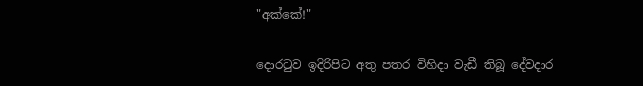"අක්කේ!"

දොරටුව ඉදිරිපිට අතු පතර විහිදා වැඩී තිබූ දේවදාර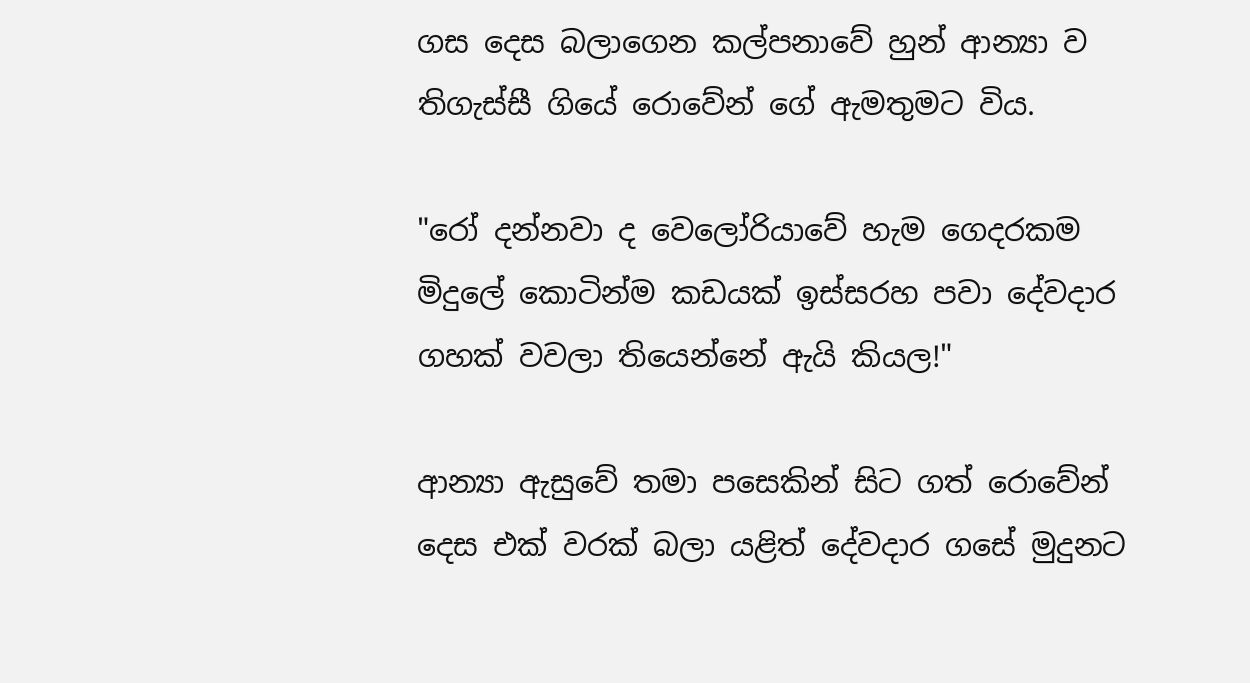ගස දෙස බලාගෙන කල්පනාවේ හුන් ආන්‍යා ව තිගැස්සී ගියේ රොවේන් ගේ ඇමතුමට විය.

"රෝ දන්නවා ද වෙලෝරියාවේ හැම ගෙදරකම මිදුලේ කොටින්ම කඩයක් ඉස්සරහ පවා දේවදාර ගහක් වවලා තියෙන්නේ ඇයි කියල!"

ආන්‍යා ඇසුවේ තමා පසෙකින් සිට ගත් රොවේන් දෙස එක් වරක් බලා යළිත් දේවදාර ගසේ මුදුනට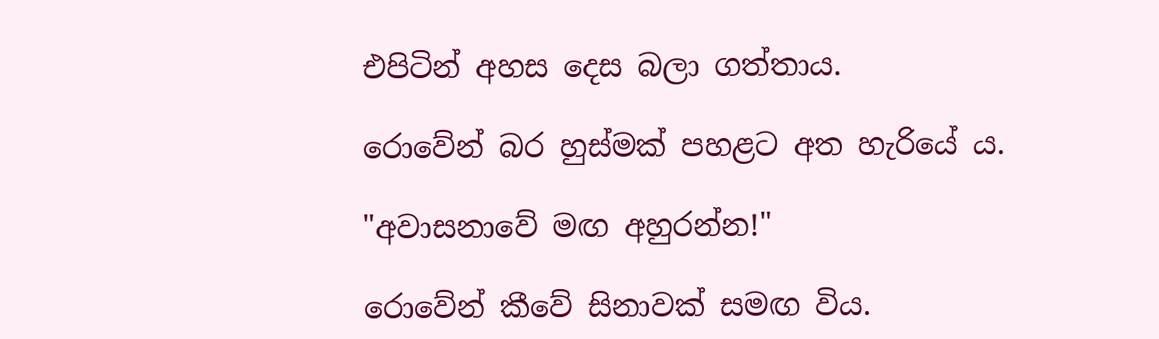එපිටින් අහස දෙස බලා ගත්තාය.

රොවේන් බර හුස්මක් පහළට අත හැරියේ ය.

"අවාසනාවේ මඟ අහුරන්න!"

රොවේන් කීවේ සිනාවක් සමඟ විය.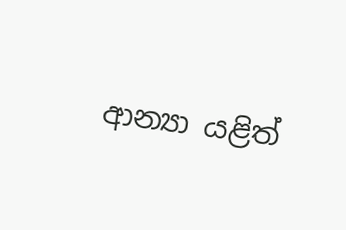ආන්‍යා යළිත්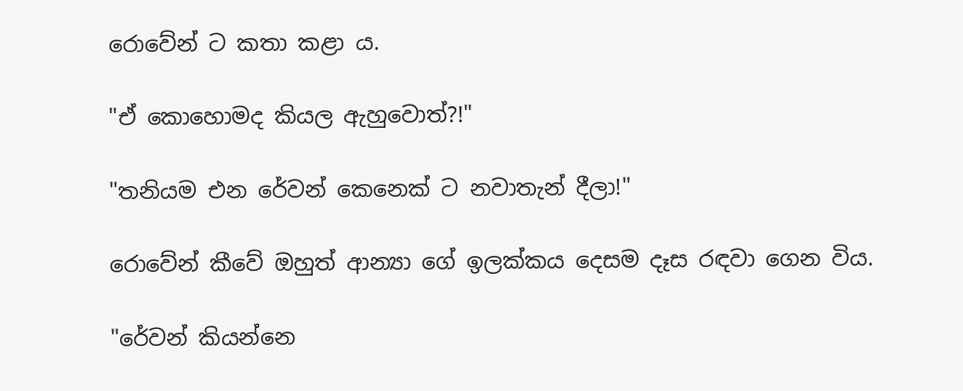රොවේන් ට කතා කළා ය.

"ඒ කොහොමද කියල ඇහුවොත්?!"

"තනියම එන රේවන් කෙනෙක් ට නවාතැන් දීලා!"

රොවේන් කීවේ ඔහුත් ආන්‍යා ගේ ඉලක්කය දෙසම දෑස රඳවා ගෙන විය.

"රේවන් කියන්නෙ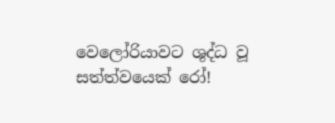වෙලෝරියාවට ශුද්ධ වූ සත්ත්වයෙක් රෝ!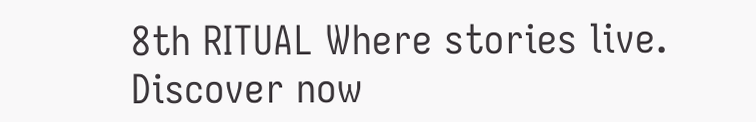8th RITUAL Where stories live. Discover now